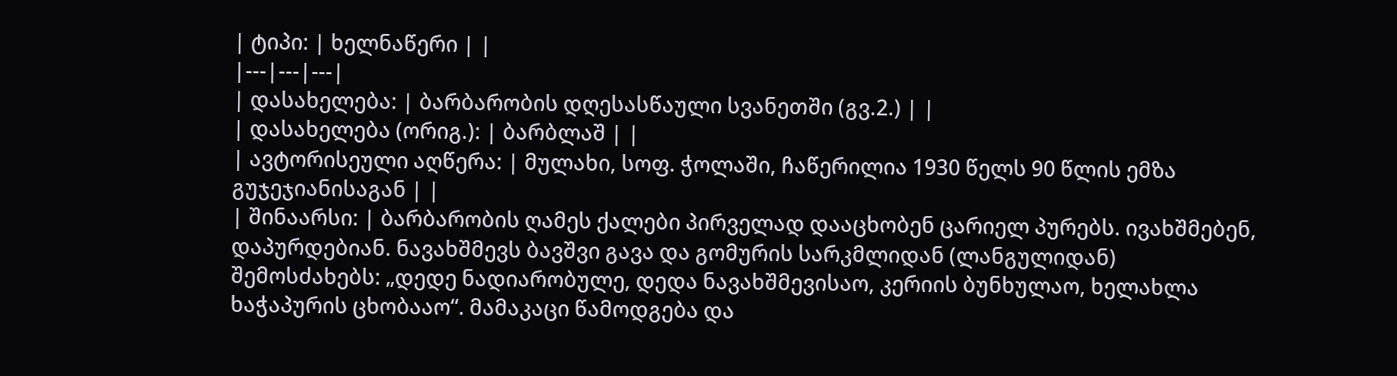| ტიპი: | ხელნაწერი | |
|---|---|---|
| დასახელება: | ბარბარობის დღესასწაული სვანეთში (გვ.2.) | |
| დასახელება (ორიგ.): | ბარბლაშ | |
| ავტორისეული აღწერა: | მულახი, სოფ. ჭოლაში, ჩაწერილია 1930 წელს 90 წლის ემზა გუჯეჯიანისაგან | |
| შინაარსი: | ბარბარობის ღამეს ქალები პირველად დააცხობენ ცარიელ პურებს. ივახშმებენ, დაპურდებიან. ნავახშმევს ბავშვი გავა და გომურის სარკმლიდან (ლანგულიდან) შემოსძახებს: „დედე ნადიარობულე, დედა ნავახშმევისაო, კერიის ბუნხულაო, ხელახლა ხაჭაპურის ცხობააო“. მამაკაცი წამოდგება და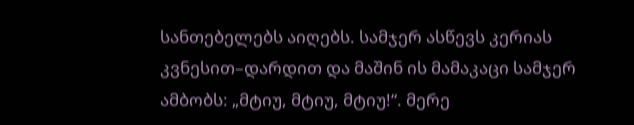სანთებელებს აიღებს. სამჯერ ასწევს კერიას კვნესით–დარდით და მაშინ ის მამაკაცი სამჯერ ამბობს: „მტიუ, მტიუ, მტიუ!“. მერე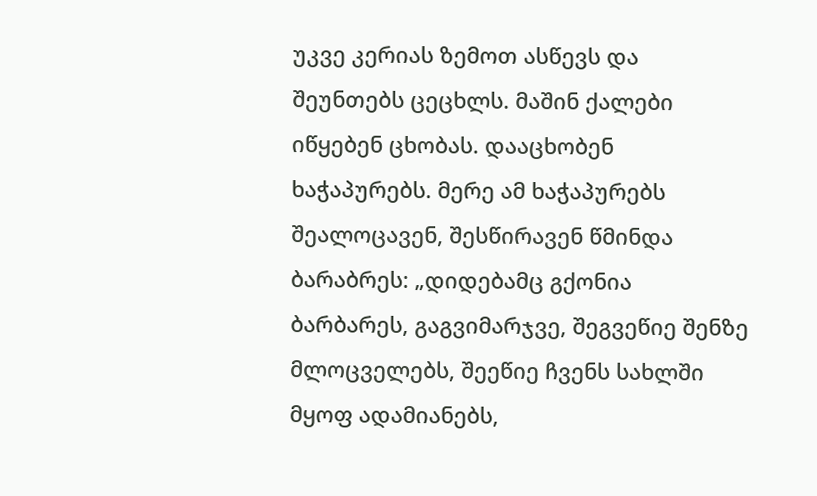უკვე კერიას ზემოთ ასწევს და შეუნთებს ცეცხლს. მაშინ ქალები იწყებენ ცხობას. დააცხობენ ხაჭაპურებს. მერე ამ ხაჭაპურებს შეალოცავენ, შესწირავენ წმინდა ბარაბრეს: „დიდებამც გქონია ბარბარეს, გაგვიმარჯვე, შეგვეწიე შენზე მლოცველებს, შეეწიე ჩვენს სახლში მყოფ ადამიანებს,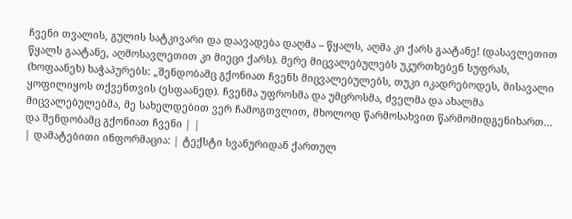ჩვენი თვალის, გულის სატკივარი და დაავადება დაღმა – წყალს, აღმა კი ქარს გაატანე! (დასავლეთით წყალს გაატანე, აღმოსავლეთით კი მიეცი ქარს). მერე მიცვალებულებს უკურთხებენ სუფრას, (ხოფაანეხ) ხაჭაპურებს: „შენდობამც გქონიათ ჩვენს მიცვალებულებს, თუკი იკადრებოდეს, მისავალი ყოფილიყოს თქვენთვის (ესფაანედ). ჩვენმა უფროსმა და უმცროსმა, ძველმა და ახალმა მიცვალებულებმა, მე სახელდებით ვერ ჩამოგთვლით, მხოლოდ წარმოსახვით წარმომიდგენიხართ... და შენდობამც გქონიათ ჩვენი | |
| დამატებითი ინფორმაცია: | ტექსტი სვანურიდან ქართულ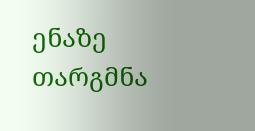ენაზე თარგმნა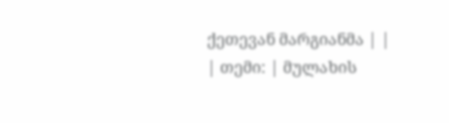ქეთევან მარგიანმა | |
| თემი: | მულახის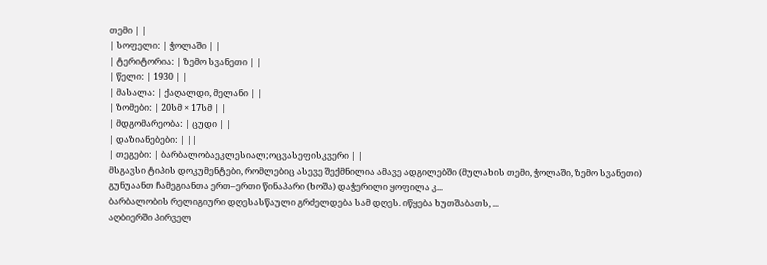თემი | |
| სოფელი: | ჭოლაში | |
| ტერიტორია: | ზემო სვანეთი | |
| წელი: | 1930 | |
| მასალა: | ქაღალდი, მელანი | |
| ზომები: | 20სმ × 17სმ | |
| მდგომარეობა: | ცუდი | |
| დაზიანებები: | ||
| თეგები: | ბარბალობაეკლესიალ;ოცვასეფისკვერი | |
მსგავსი ტიპის დოკუმენტები, რომლებიც ასევე შექმნილია ამავე ადგილებში (მულახის თემი, ჭოლაში, ზემო სვანეთი)
გუნუაანთ ჩამეგიანთა ერთ–ერთი წინაპარი (ხოშა) დაჭერილი ყოფილა კ...
ბარბალობის რელიგიური დღესასწაული გრძელდება სამ დღეს. იწყება ხუთშაბათს, ...
აღბიერში პირველ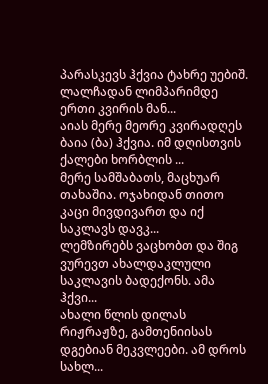პარასკევს ჰქვია ტახრე უებიშ. ლალჩადან ლიმპარიმდე ერთი კვირის მან...
აიას მერე მეორე კვირადღეს ბაია (ბა) ჰქვია. იმ დღისთვის ქალები ხორბლის ...
მერე სამშაბათს, მაცხუარ თახაშია. ოჯახიდან თითო კაცი მივდივართ და იქ საკლავს დავკ...
ლემზირებს ვაცხობთ და შიგ ვურევთ ახალდაკლული საკლავის ბადექონს. ამა ჰქვი...
ახალი წლის დილას რიჟრაჟზე, გამთენიისას დგებიან მეკვლეები. ამ დროს სახლ...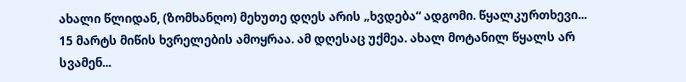ახალი წლიდან, (ზომხანღო) მეხუთე დღეს არის „ხვდება“ ადგომი. წყალკურთხევი...
15 მარტს მიწის ხვრელების ამოყრაა. ამ დღესაც უქმეა. ახალ მოტანილ წყალს არ სვამენ...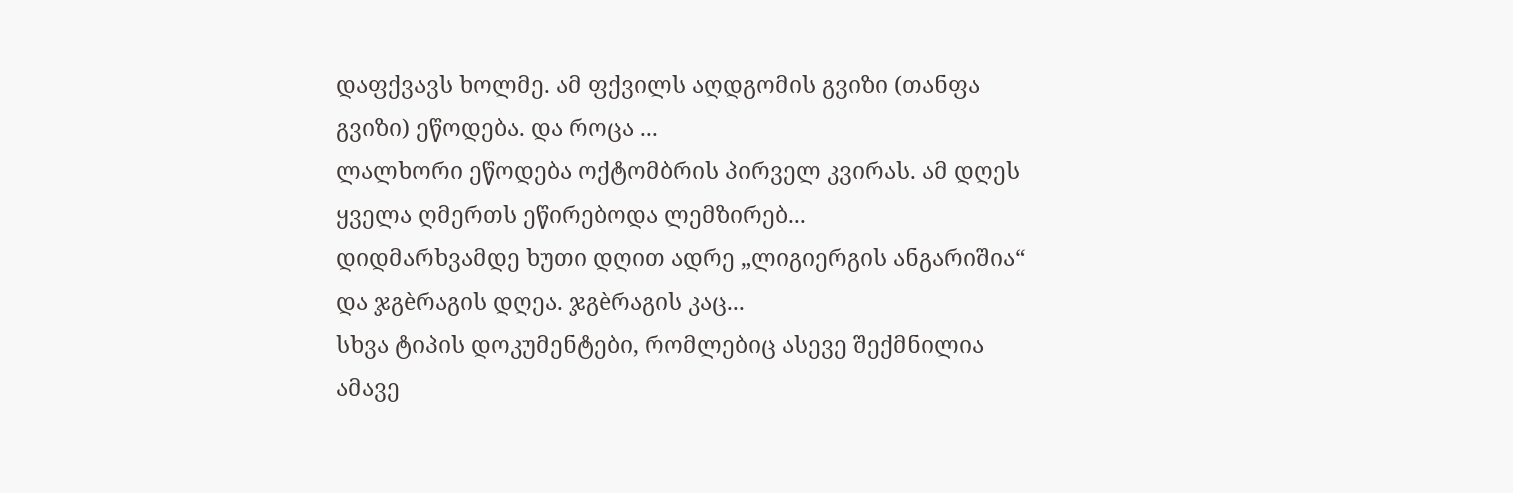დაფქვავს ხოლმე. ამ ფქვილს აღდგომის გვიზი (თანფა გვიზი) ეწოდება. და როცა ...
ლალხორი ეწოდება ოქტომბრის პირველ კვირას. ამ დღეს ყველა ღმერთს ეწირებოდა ლემზირებ...
დიდმარხვამდე ხუთი დღით ადრე „ლიგიერგის ანგარიშია“ და ჯგèრაგის დღეა. ჯგèრაგის კაც...
სხვა ტიპის დოკუმენტები, რომლებიც ასევე შექმნილია ამავე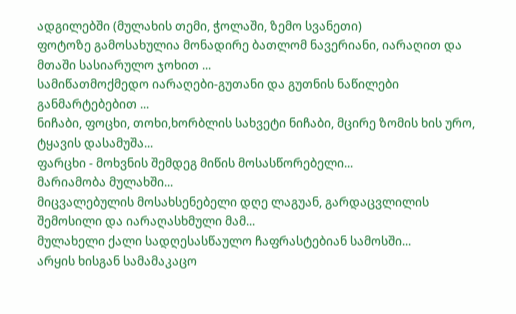ადგილებში (მულახის თემი, ჭოლაში, ზემო სვანეთი)
ფოტოზე გამოსახულია მონადირე ბათლომ ნავერიანი, იარაღით და მთაში სასიარულო ჯოხით ...
სამიწათმოქმედო იარაღები-გუთანი და გუთნის ნაწილები განმარტებებით ...
ნიჩაბი, ფოცხი, თოხი,ხორბლის სახვეტი ნიჩაბი, მცირე ზომის ხის ურო, ტყავის დასამუშა...
ფარცხი - მოხვნის შემდეგ მიწის მოსასწორებელი...
მარიამობა მულახში...
მიცვალებულის მოსახსენებელი დღე ლაგუან, გარდაცვლილის შემოსილი და იარაღასხმული მამ...
მულახელი ქალი სადღესასწაულო ჩაფრასტებიან სამოსში...
არყის ხისგან სამამაკაცო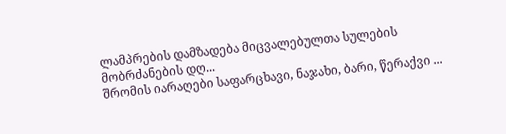ლამპრების დამზადება მიცვალებულთა სულების მობრძანების დღ...
შრომის იარაღები საფარცხავი, ნაჯახი, ბარი, წერაქვი ...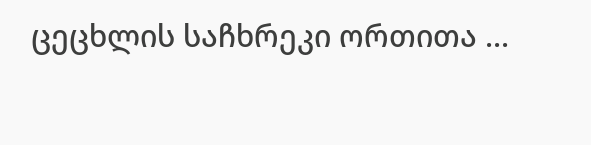ცეცხლის საჩხრეკი ორთითა ...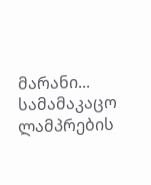მარანი...
სამამაკაცო ლამპრების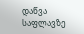დაწვა საფლავზე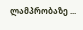ლამპრობაზე ...